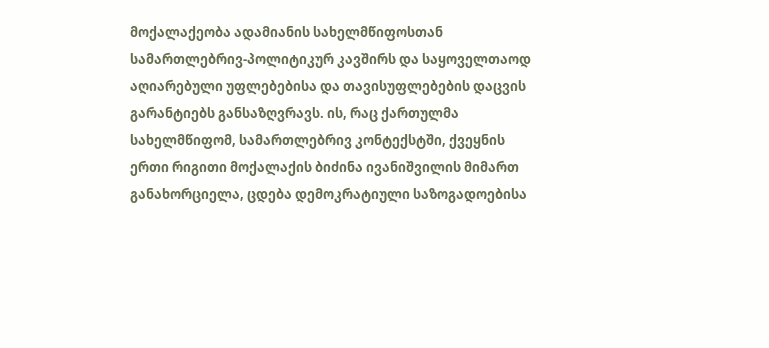მოქალაქეობა ადამიანის სახელმწიფოსთან სამართლებრივ-პოლიტიკურ კავშირს და საყოველთაოდ აღიარებული უფლებებისა და თავისუფლებების დაცვის გარანტიებს განსაზღვრავს. ის, რაც ქართულმა სახელმწიფომ, სამართლებრივ კონტექსტში, ქვეყნის ერთი რიგითი მოქალაქის ბიძინა ივანიშვილის მიმართ განახორციელა, ცდება დემოკრატიული საზოგადოებისა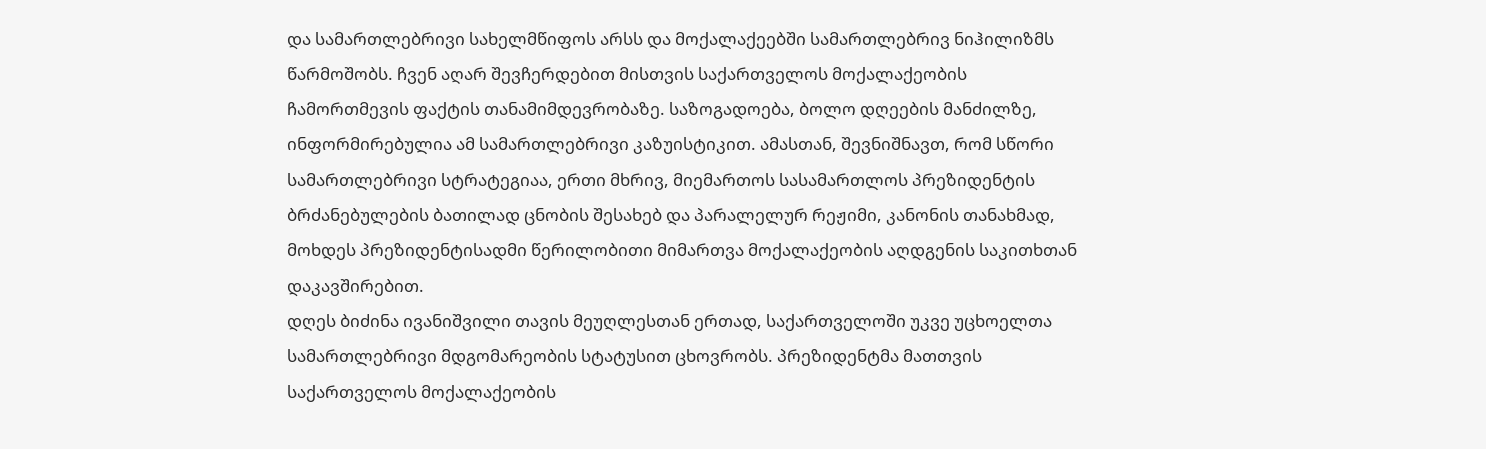და სამართლებრივი სახელმწიფოს არსს და მოქალაქეებში სამართლებრივ ნიჰილიზმს წარმოშობს. ჩვენ აღარ შევჩერდებით მისთვის საქართველოს მოქალაქეობის ჩამორთმევის ფაქტის თანამიმდევრობაზე. საზოგადოება, ბოლო დღეების მანძილზე, ინფორმირებულია ამ სამართლებრივი კაზუისტიკით. ამასთან, შევნიშნავთ, რომ სწორი სამართლებრივი სტრატეგიაა, ერთი მხრივ, მიემართოს სასამართლოს პრეზიდენტის ბრძანებულების ბათილად ცნობის შესახებ და პარალელურ რეჟიმი, კანონის თანახმად, მოხდეს პრეზიდენტისადმი წერილობითი მიმართვა მოქალაქეობის აღდგენის საკითხთან დაკავშირებით.
დღეს ბიძინა ივანიშვილი თავის მეუღლესთან ერთად, საქართველოში უკვე უცხოელთა სამართლებრივი მდგომარეობის სტატუსით ცხოვრობს. პრეზიდენტმა მათთვის საქართველოს მოქალაქეობის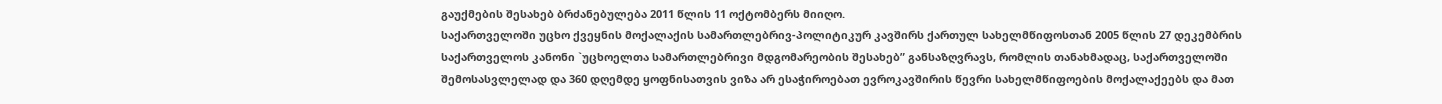გაუქმების შესახებ ბრძანებულება 2011 წლის 11 ოქტომბერს მიიღო.
საქართველოში უცხო ქვეყნის მოქალაქის სამართლებრივ-პოლიტიკურ კავშირს ქართულ სახელმწიფოსთან 2005 წლის 27 დეკემბრის საქართველოს კანონი `უცხოელთა სამართლებრივი მდგომარეობის შესახებ” განსაზღვრავს, რომლის თანახმადაც, საქართველოში შემოსასვლელად და 360 დღემდე ყოფნისათვის ვიზა არ ესაჭიროებათ ევროკავშირის წევრი სახელმწიფოების მოქალაქეებს და მათ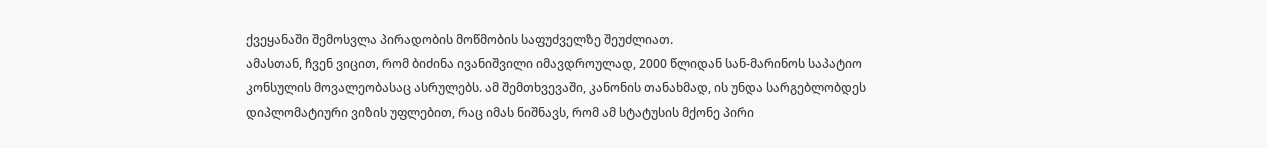ქვეყანაში შემოსვლა პირადობის მოწმობის საფუძველზე შეუძლიათ.
ამასთან, ჩვენ ვიცით, რომ ბიძინა ივანიშვილი იმავდროულად, 2000 წლიდან სან-მარინოს საპატიო კონსულის მოვალეობასაც ასრულებს. ამ შემთხვევაში, კანონის თანახმად, ის უნდა სარგებლობდეს დიპლომატიური ვიზის უფლებით, რაც იმას ნიშნავს, რომ ამ სტატუსის მქონე პირი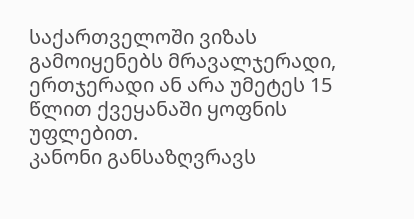საქართველოში ვიზას გამოიყენებს მრავალჯერადი, ერთჯერადი ან არა უმეტეს 15 წლით ქვეყანაში ყოფნის უფლებით.
კანონი განსაზღვრავს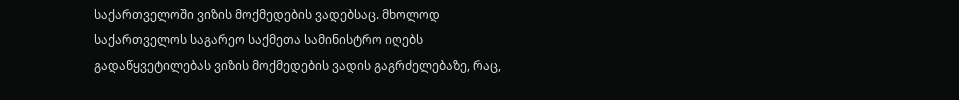საქართველოში ვიზის მოქმედების ვადებსაც. მხოლოდ საქართველოს საგარეო საქმეთა სამინისტრო იღებს გადაწყვეტილებას ვიზის მოქმედების ვადის გაგრძელებაზე, რაც,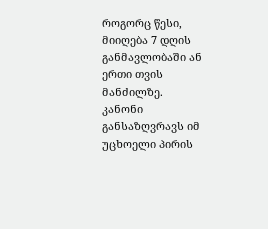როგორც წესი, მიიღება 7 დღის განმავლობაში ან ერთი თვის მანძილზე.
კანონი განსაზღვრავს იმ უცხოელი პირის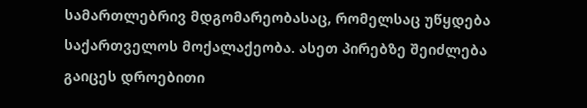სამართლებრივ მდგომარეობასაც, რომელსაც უწყდება საქართველოს მოქალაქეობა. ასეთ პირებზე შეიძლება გაიცეს დროებითი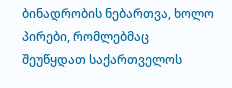ბინადრობის ნებართვა, ხოლო პირები, რომლებმაც შეუწყდათ საქართველოს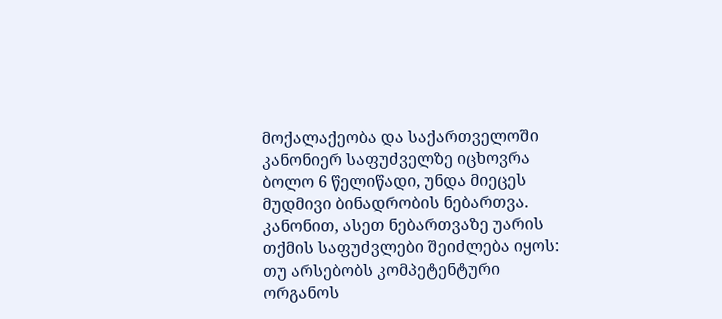მოქალაქეობა და საქართველოში კანონიერ საფუძველზე იცხოვრა ბოლო 6 წელიწადი, უნდა მიეცეს მუდმივი ბინადრობის ნებართვა.
კანონით, ასეთ ნებართვაზე უარის თქმის საფუძვლები შეიძლება იყოს: თუ არსებობს კომპეტენტური ორგანოს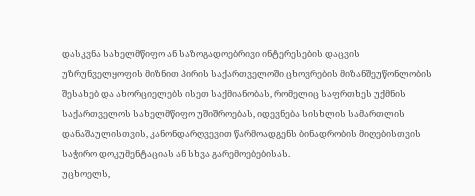დასკვნა სახელმწიფო ან საზოგადოებრივი ინტერესების დაცვის უზრუნველყოფის მიზნით პირის საქართველოში ცხოვრების მიზანშეუწონლობის შესახებ და ახორციელებს ისეთ საქმიანობას, რომელიც საფრთხეს უქმნის საქართველოს სახელმწიფო უშიშროებას, იდევნება სისხლის სამართლის დანაშაულისთვის, კანონდარღვევით წარმოადგენს ბინადრობის მიღებისთვის საჭირო დოკუმენტაციას ან სხვა გარემოებებისას.
უცხოელს,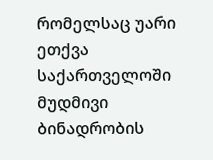რომელსაც უარი ეთქვა საქართველოში მუდმივი ბინადრობის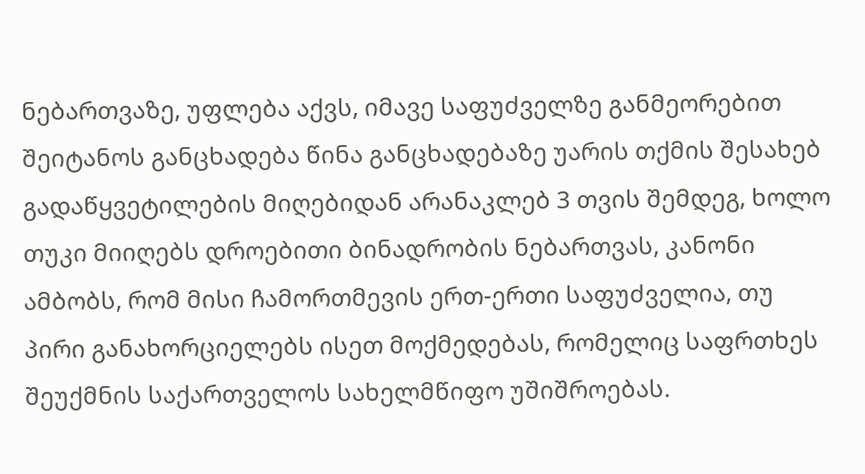ნებართვაზე, უფლება აქვს, იმავე საფუძველზე განმეორებით შეიტანოს განცხადება წინა განცხადებაზე უარის თქმის შესახებ გადაწყვეტილების მიღებიდან არანაკლებ 3 თვის შემდეგ, ხოლო თუკი მიიღებს დროებითი ბინადრობის ნებართვას, კანონი ამბობს, რომ მისი ჩამორთმევის ერთ-ერთი საფუძველია, თუ პირი განახორციელებს ისეთ მოქმედებას, რომელიც საფრთხეს შეუქმნის საქართველოს სახელმწიფო უშიშროებას.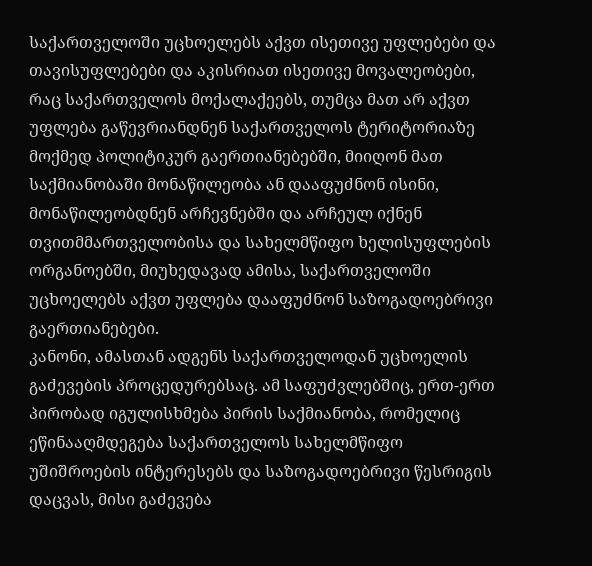საქართველოში უცხოელებს აქვთ ისეთივე უფლებები და თავისუფლებები და აკისრიათ ისეთივე მოვალეობები, რაც საქართველოს მოქალაქეებს, თუმცა მათ არ აქვთ უფლება გაწევრიანდნენ საქართველოს ტერიტორიაზე მოქმედ პოლიტიკურ გაერთიანებებში, მიიღონ მათ საქმიანობაში მონაწილეობა ან დააფუძნონ ისინი, მონაწილეობდნენ არჩევნებში და არჩეულ იქნენ თვითმმართველობისა და სახელმწიფო ხელისუფლების ორგანოებში, მიუხედავად ამისა, საქართველოში უცხოელებს აქვთ უფლება დააფუძნონ საზოგადოებრივი გაერთიანებები.
კანონი, ამასთან ადგენს საქართველოდან უცხოელის გაძევების პროცედურებსაც. ამ საფუძვლებშიც, ერთ-ერთ პირობად იგულისხმება პირის საქმიანობა, რომელიც ეწინააღმდეგება საქართველოს სახელმწიფო უშიშროების ინტერესებს და საზოგადოებრივი წესრიგის დაცვას, მისი გაძევება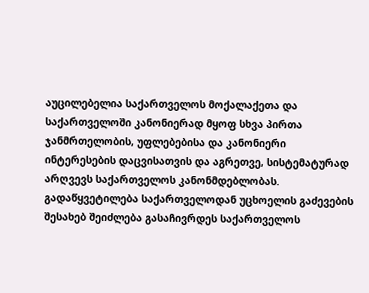აუცილებელია საქართველოს მოქალაქეთა და საქართველოში კანონიერად მყოფ სხვა პირთა ჯანმრთელობის, უფლებებისა და კანონიერი ინტერესების დაცვისათვის და აგრეთვე, სისტემატურად არღვევს საქართველოს კანონმდებლობას. გადაწყვეტილება საქართველოდან უცხოელის გაძევების შესახებ შეიძლება გასაჩივრდეს საქართველოს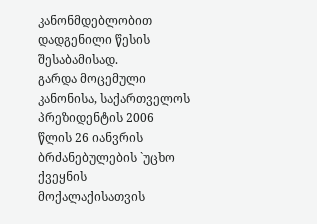კანონმდებლობით დადგენილი წესის შესაბამისად.
გარდა მოცემული კანონისა, საქართველოს პრეზიდენტის 2006 წლის 26 იანვრის ბრძანებულების `უცხო ქვეყნის მოქალაქისათვის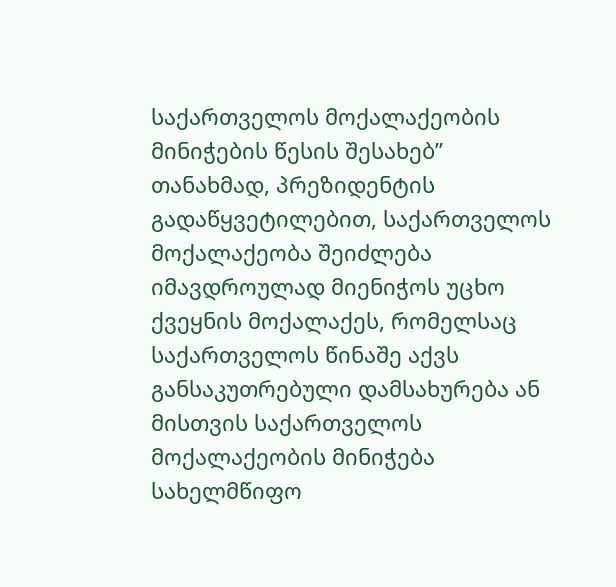საქართველოს მოქალაქეობის მინიჭების წესის შესახებ” თანახმად, პრეზიდენტის გადაწყვეტილებით, საქართველოს მოქალაქეობა შეიძლება იმავდროულად მიენიჭოს უცხო ქვეყნის მოქალაქეს, რომელსაც საქართველოს წინაშე აქვს განსაკუთრებული დამსახურება ან მისთვის საქართველოს მოქალაქეობის მინიჭება სახელმწიფო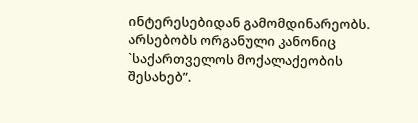ინტერესებიდან გამომდინარეობს. არსებობს ორგანული კანონიც `საქართველოს მოქალაქეობის შესახებ”.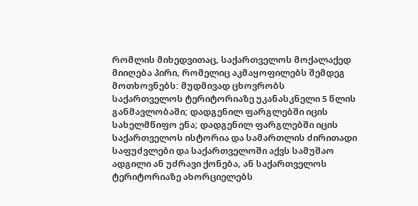რომლის მიხედვითაც, საქართველოს მოქალაქედ მიიღება პირი, რომელიც აკმაყოფილებს შემდეგ მოთხოვნებს: მუდმივად ცხოვრობს საქართველოს ტერიტორიაზე უკანასკნელი 5 წლის განმავლობაში; დადგენილ ფარგლებში იცის სახელმწიფო ენა; დადგენილ ფარგლებში იცის საქართველოს ისტორია და სამართლის ძირითადი საფუძვლები და საქართველოში აქვს სამუშაო ადგილი ან უძრავი ქონება, ან საქართველოს ტერიტორიაზე ახორციელებს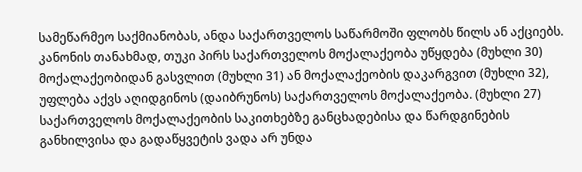სამეწარმეო საქმიანობას, ანდა საქართველოს საწარმოში ფლობს წილს ან აქციებს.
კანონის თანახმად, თუკი პირს საქართველოს მოქალაქეობა უწყდება (მუხლი 30) მოქალაქეობიდან გასვლით (მუხლი 31) ან მოქალაქეობის დაკარგვით (მუხლი 32), უფლება აქვს აღიდგინოს (დაიბრუნოს) საქართველოს მოქალაქეობა. (მუხლი 27) საქართველოს მოქალაქეობის საკითხებზე განცხადებისა და წარდგინების განხილვისა და გადაწყვეტის ვადა არ უნდა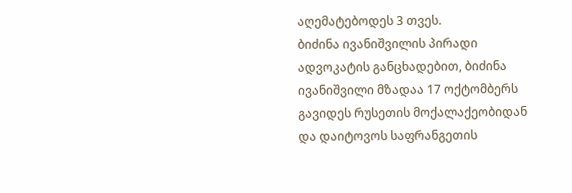აღემატებოდეს 3 თვეს.
ბიძინა ივანიშვილის პირადი ადვოკატის განცხადებით, ბიძინა ივანიშვილი მზადაა 17 ოქტომბერს გავიდეს რუსეთის მოქალაქეობიდან და დაიტოვოს საფრანგეთის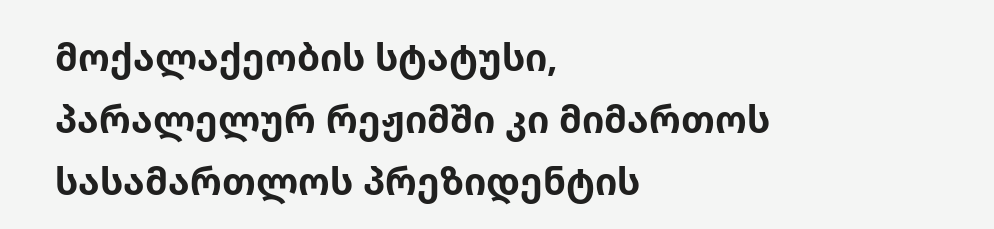მოქალაქეობის სტატუსი, პარალელურ რეჟიმში კი მიმართოს სასამართლოს პრეზიდენტის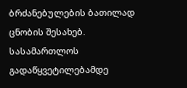ბრძანებულების ბათილად ცნობის შესახებ. სასამართლოს გადაწყვეტილებამდე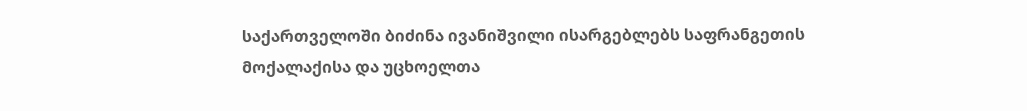საქართველოში ბიძინა ივანიშვილი ისარგებლებს საფრანგეთის მოქალაქისა და უცხოელთა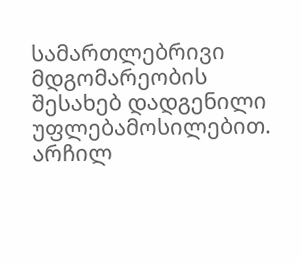სამართლებრივი მდგომარეობის შესახებ დადგენილი უფლებამოსილებით.
არჩილ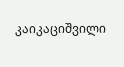კაიკაციშვილი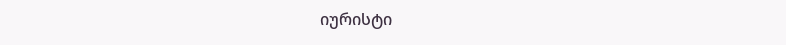იურისტი